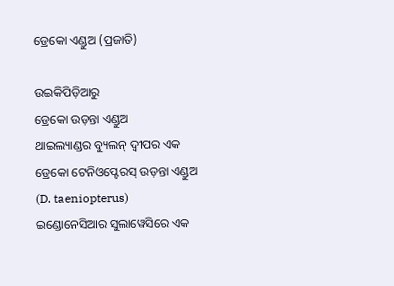ଡ୍ରେକୋ ଏଣ୍ଡୁଅ (ପ୍ରଜାତି)

ଉଇକିପିଡ଼ିଆ‌ରୁ
ଡ୍ରେକୋ ଉଡ଼ନ୍ତା ଏଣ୍ଡୁଅ
ଥାଇଲ୍ୟାଣ୍ଡର ବ୍ୟୁଲନ୍ ଦ୍ୱୀପର ଏକ ଡ୍ରେକୋ ଟେନିଓପ୍ଟେରସ୍ ଉଡ଼ନ୍ତା ଏଣ୍ଡୁଅ (D. taeniopterus)
ଇଣ୍ଡୋନେସିଆର ସୁଲାୱେସିରେ ଏକ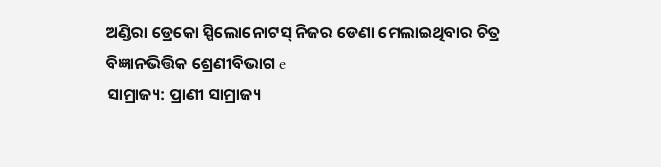ଅଣ୍ଡିରା ଡ୍ରେକୋ ସ୍ପିଲୋନୋଟସ୍ ନିଜର ଡେଣା ମେଲାଇଥିବାର ଚିତ୍ର
ବିଜ୍ଞାନଭିତ୍ତିକ ଶ୍ରେଣୀବିଭାଗ e
ସାମ୍ରାଜ୍ୟ: ପ୍ରାଣୀ ସାମ୍ରାଜ୍ୟ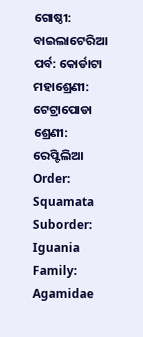ଗୋଷ୍ଠୀ: ବାଇଲାଟେରିଆ
ପର୍ବ: କୋର୍ଡାଟା
ମହାଶ୍ରେଣୀ: ଟେଟ୍ରାପୋଡା
ଶ୍ରେଣୀ: ରେପ୍ଟିଲିଆ
Order: Squamata
Suborder: Iguania
Family: Agamidae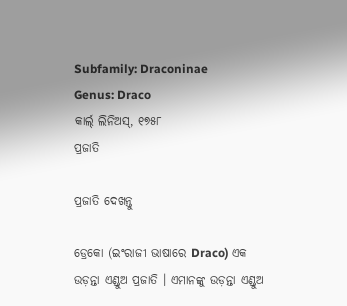Subfamily: Draconinae
Genus: Draco
କାର୍ଲ୍ ଲିନିଅସ୍, ୧୭୫୮
ପ୍ରଜାତି

ପ୍ରଜାତି ଦେଖନ୍ତୁ

ଡ୍ରେକୋ (ଇଂରାଜୀ ଭାଷାରେ Draco) ଏକ ଉଡ଼ନ୍ତା ଏଣ୍ଡୁଅ ପ୍ରଜାତି । ଏମାନଙ୍କୁ ଉଡ଼ନ୍ତା ଏଣ୍ଡୁଅ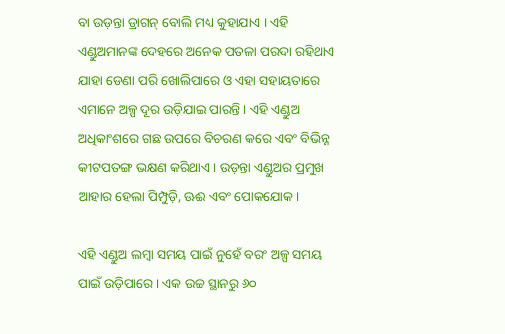ବା ଉଡ଼ନ୍ତା ଡ୍ରାଗନ୍ ବୋଲି ମଧ୍ୟ କୁହାଯାଏ । ଏହି ଏଣ୍ଡୁଅମାନଙ୍କ ଦେହରେ ଅନେକ ପତଳା ପରଦା ରହିଥାଏ ଯାହା ଡେଣା ପରି ଖୋଲିପାରେ ଓ ଏହା ସହାୟତାରେ ଏମାନେ ଅଳ୍ପ ଦୂର ଉଡ଼ିଯାଇ ପାରନ୍ତି । ଏହି ଏଣ୍ଡୁଅ ଅଧିକାଂଶରେ ଗଛ ଉପରେ ବିଚରଣ କରେ ଏବଂ ବିଭିନ୍ନ କୀଟପତଙ୍ଗ ଭକ୍ଷଣ କରିଥାଏ । ଉଡ଼ନ୍ତା ଏଣ୍ଡୁଅର ପ୍ରମୁଖ ଆହାର ହେଲା ପିମ୍ପୁଡ଼ି, ଊଈ ଏବଂ ପୋକଯୋକ ।

ଏହି ଏଣ୍ଡୁଅ ଲମ୍ବା ସମୟ ପାଇଁ ନୁହେଁ ବରଂ ଅଳ୍ପ ସମୟ ପାଇଁ ଉଡ଼ିପାରେ । ଏକ ଉଚ୍ଚ ସ୍ଥାନରୁ ୬୦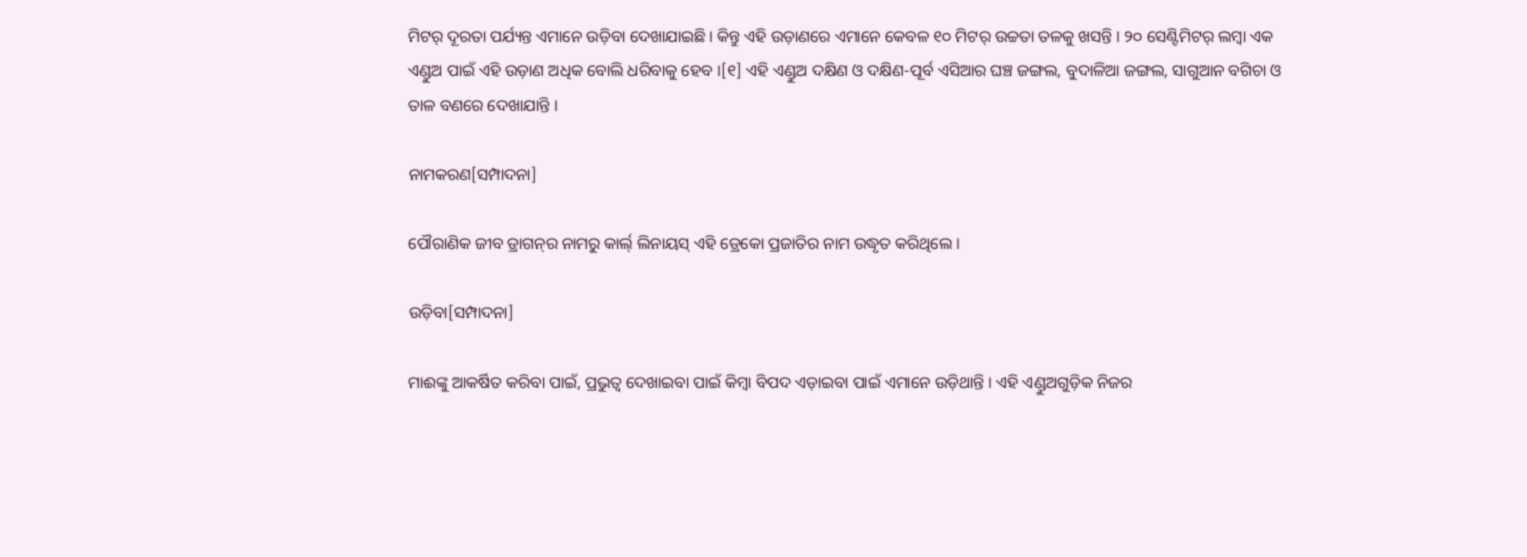ମିଟର୍ ଦୂରତା ପର୍ଯ୍ୟନ୍ତ ଏମାନେ ଉଡ଼ିବା ଦେଖାଯାଇଛି । କିନ୍ତୁ ଏହି ଉଡ଼ାଣରେ ଏମାନେ କେବଳ ୧୦ ମିଟର୍ ଉଚ୍ଚତା ତଳକୁ ଖସନ୍ତି । ୨୦ ସେଣ୍ଟିମିଟର୍ ଲମ୍ବା ଏକ ଏଣ୍ଡୁଅ ପାଇଁ ଏହି ଉଡ଼ାଣ ଅଧିକ ବୋଲି ଧରିବାକୁ ହେବ ।[୧] ଏହି ଏଣ୍ଡୁଅ ଦକ୍ଷିଣ ଓ ଦକ୍ଷିଣ-ପୂର୍ବ ଏସିଆର ଘଞ୍ଚ ଜଙ୍ଗଲ, ବୁଦାଳିଆ ଜଙ୍ଗଲ, ସାଗୁଆନ ବଗିଚା ଓ ତାଳ ବଣରେ ଦେଖାଯାନ୍ତି ।

ନାମକରଣ[ସମ୍ପାଦନା]

ପୌରାଣିକ ଜୀବ ଡ୍ରାଗନ୍‍ର ନାମରୁ କାର୍ଲ୍ ଲିନାୟସ୍ ଏହି ଡ୍ରେକୋ ପ୍ରଜାତିର ନାମ ଉଦ୍ଧୃତ କରିଥିଲେ ।

ଉଡ଼ିବା[ସମ୍ପାଦନା]

ମାଈଙ୍କୁ ଆକର୍ଷିତ କରିବା ପାଇଁ, ପ୍ରଭୁତ୍ୱ ଦେଖାଇବା ପାଇଁ କିମ୍ବା ବିପଦ ଏଡ଼ାଇବା ପାଇଁ ଏମାନେ ଉଡ଼ିଥାନ୍ତି । ଏହି ଏଣ୍ଡୁଅଗୁଡ଼ିକ ନିଜର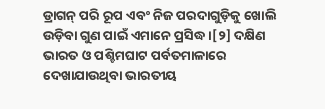ଡ୍ରାଗନ୍ ପରି ରୂପ ଏବଂ ନିଜ ପରଦାଗୁଡ଼ିକୁ ଖୋଲି ଉଡ଼ିବା ଗୁଣ ପାଇଁ ଏମାନେ ପ୍ରସିଦ୍ଧ ।[୨] ଦକ୍ଷିଣ ଭାରତ ଓ ପଶ୍ଚିମଘାଟ ପର୍ବତମାଳାରେ ଦେଖାଯାଉଥିବା ଭାରତୀୟ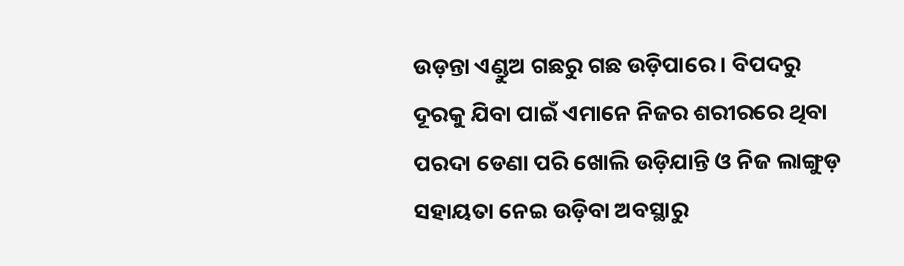ଉଡ଼ନ୍ତା ଏଣ୍ଡୁଅ ଗଛରୁ ଗଛ ଉଡ଼ିପାରେ । ବିପଦରୁ ଦୂରକୁ ଯିବା ପାଇଁ ଏମାନେ ନିଜର ଶରୀରରେ ଥିବା ପରଦା ଡେଣା ପରି ଖୋଲି ଉଡ଼ିଯାନ୍ତି ଓ ନିଜ ଲାଙ୍ଗୁଡ଼ ସହାୟତା ନେଇ ଉଡ଼ିବା ଅବସ୍ଥାରୁ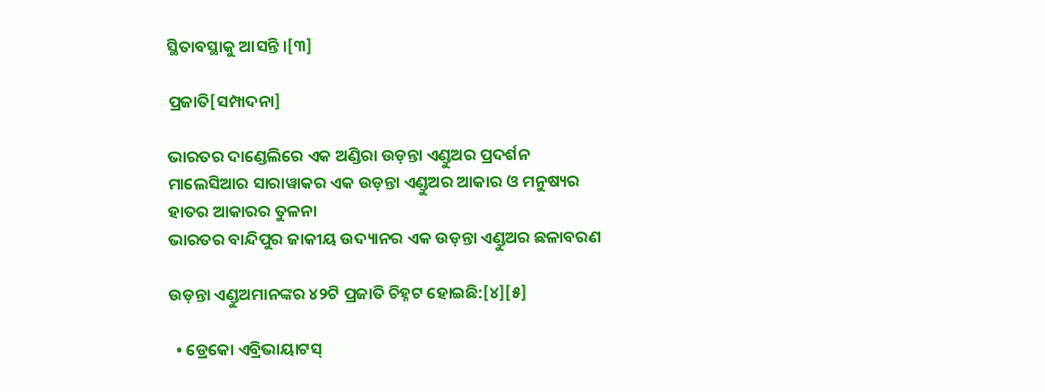ସ୍ଥିତାବସ୍ଥାକୁ ଆସନ୍ତି ।[୩]

ପ୍ରଜାତି[ସମ୍ପାଦନା]

ଭାରତର ଦାଣ୍ଡେଲିରେ ଏକ ଅଣ୍ଡିରା ଉଡ଼ନ୍ତା ଏଣ୍ଡୁଅର ପ୍ରଦର୍ଶନ
ମାଲେସିଆର ସାରାୱାକର ଏକ ଉଡ଼ନ୍ତା ଏଣ୍ଡୁଅର ଆକାର ଓ ମନୁଷ୍ୟର ହାତର ଆକାରର ତୁଳନା
ଭାରତର ବାନ୍ଦିପୁର ଜାକୀୟ ଉଦ୍ୟାନର ଏକ ଉଡ଼ନ୍ତା ଏଣ୍ଡୁଅର ଛଳାବରଣ

ଉଡ଼ନ୍ତା ଏଣ୍ଡୁଅମାନଙ୍କର ୪୨ଟି ପ୍ରଜାତି ଚିହ୍ନଟ ହୋଇଛି:[୪][୫]

  • ଡ୍ରେକୋ ଏବ୍ରିଭାୟାଟସ୍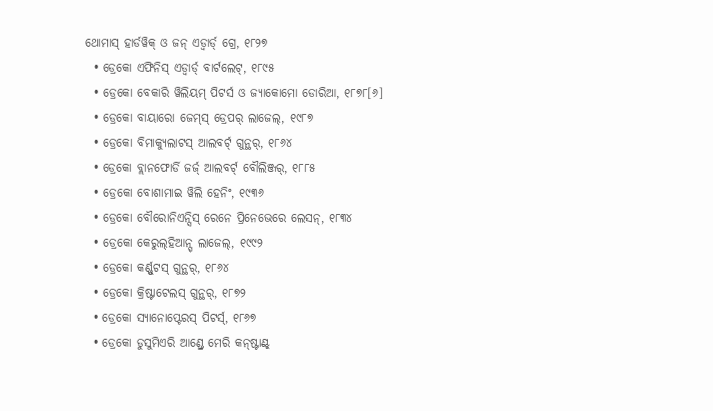ଥୋମାସ୍ ହାର୍ଡୱିକ୍ ଓ ଜନ୍ ଏଡ୍ୱାର୍ଡ୍ ଗ୍ରେ, ୧୮୨୭
  • ଡ୍ରେକୋ ଏଫିନିସ୍ ଏଡ୍ୱାର୍ଡ୍ ବାର୍ଟଲେଟ୍, ୧୮୯୫
  • ଡ୍ରେକୋ ବେକାରି ୱିଲିୟମ୍ ପିଟର୍ସ ଓ ଜ୍ୟାକୋମୋ ଡୋରିଆ, ୧୮୭୮[୬]
  • ଡ୍ରେକୋ ବାୟାରୋ ଜେମ୍‍ସ୍ ଡ୍ରେପର୍ ଲାଜେଲ୍, ୧୯୮୭
  • ଡ୍ରେକୋ ବିମାକ୍ୟୁଲାଟସ୍ ଆଲବର୍ଟ୍ ଗୁନ୍ଥର୍, ୧୮୬୪
  • ଡ୍ରେକୋ ବ୍ଲାନଫୋର୍ଡି ଜର୍ଜ୍ ଆଲବର୍ଟ୍ ବୌଲିଞ୍ଜର୍, ୧୮୮୫
  • ଡ୍ରେକୋ ବୋଶାମାଇ ୱିଲି ହେନିଂ, ୧୯୩୬
  • ଡ୍ରେକୋ ବୌରୋନିଏନ୍ସିସ୍ ରେନେ ପ୍ରିନେଭେରେ ଲେସନ୍, ୧୮୩୪
  • ଡ୍ରେକୋ କେରୁଲ୍‍ହିଆନ୍ସ୍ ଲାଜେଲ୍, ୧୯୯୨
  • ଡ୍ରେକୋ କର୍ଣ୍ଣୁଟସ୍ ଗୁନ୍ଥର୍, ୧୮୬୪
  • ଡ୍ରେକୋ କ୍ରିଷ୍ଟାଟେଲସ୍ ଗୁନ୍ଥର୍, ୧୮୭୨
  • ଡ୍ରେକୋ ସ୍ୟାନୋପ୍ଟେରସ୍ ପିଟର୍ସ୍, ୧୮୬୭
  • ଡ୍ରେକୋ ଡୁସୁମିଏରି ଆଣ୍ଡ୍ରେ ମେରି କନ୍‍ଷ୍ଟାଣ୍ଟ୍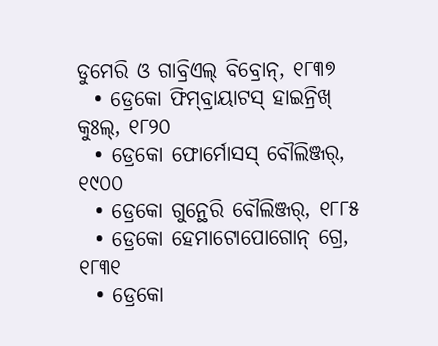ଡୁମେରି ଓ ଗାବ୍ରିଏଲ୍ ବିବ୍ରୋନ୍, ୧୮୩୭
  • ଡ୍ରେକୋ ଫିମ୍‍ବ୍ରାୟାଟସ୍ ହାଇନ୍ରିଖ୍ କୁଃଲ୍, ୧୮୨୦
  • ଡ୍ରେକୋ ଫୋର୍ମୋସସ୍ ବୌଲିଞ୍ଜର୍, ୧୯୦୦
  • ଡ୍ରେକୋ ଗୁନ୍ଥେରି ବୌଲିଞ୍ଜର୍, ୧୮୮୫
  • ଡ୍ରେକୋ ହେମାଟୋପୋଗୋନ୍ ଗ୍ରେ, ୧୮୩୧
  • ଡ୍ରେକୋ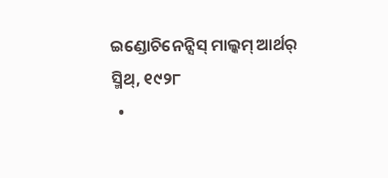ଇଣ୍ଡୋଚିନେନ୍ସିସ୍ ମାଲ୍କମ୍ ଆର୍ଥର୍ ସ୍ମିଥ୍, ୧୯୨୮
  •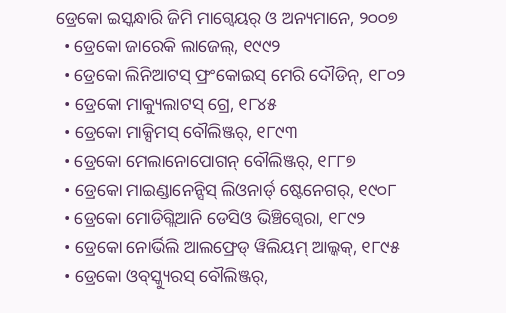ଡ୍ରେକୋ ଇସ୍କନ୍ଧାରି ଜିମି ମାଗ୍ୱେୟର୍ ଓ ଅନ୍ୟମାନେ, ୨୦୦୭
  • ଡ୍ରେକୋ ଜାରେକି ଲାଜେଲ୍, ୧୯୯୨
  • ଡ୍ରେକୋ ଲିନିଆଟସ୍ ଫ୍ରଂକୋଇସ୍ ମେରି ଦୌଡିନ୍, ୧୮୦୨
  • ଡ୍ରେକୋ ମାକ୍ୟୁଲାଟସ୍ ଗ୍ରେ, ୧୮୪୫
  • ଡ୍ରେକୋ ମାକ୍ସିମସ୍ ବୌଲିଞ୍ଜର୍, ୧୮୯୩
  • ଡ୍ରେକୋ ମେଲାନୋପୋଗନ୍ ବୌଲିଞ୍ଜର୍, ୧୮୮୭
  • ଡ୍ରେକୋ ମାଇଣ୍ଡାନେନ୍ସିସ୍ ଲିଓନାର୍ଡ୍ ଷ୍ଟେନେଗର୍, ୧୯୦୮
  • ଡ୍ରେକୋ ମୋଡିଗ୍ଲିଆନି ଡେସିଓ ଭିଞ୍ଚିଗ୍ୱେରା, ୧୮୯୨
  • ଡ୍ରେକୋ ନୋର୍ଭିଲି ଆଲଫ୍ରେଡ୍ ୱିଲିୟମ୍ ଆଲ୍କକ୍, ୧୮୯୫
  • ଡ୍ରେକୋ ଓବ୍‍ସ୍କ୍ୟୁରସ୍ ବୌଲିଞ୍ଜର୍,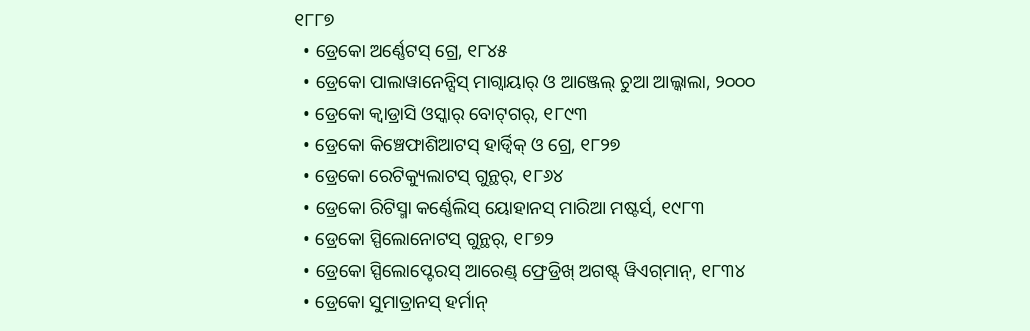୧୮୮୭
  • ଡ୍ରେକୋ ଅର୍ଣ୍ଣେଟସ୍ ଗ୍ରେ, ୧୮୪୫
  • ଡ୍ରେକୋ ପାଲାୱାନେନ୍ସିସ୍ ମାଗ୍ୱାୟାର୍ ଓ ଆଞ୍ଜେଲ୍ ଚୁଆ ଆଲ୍କାଲା, ୨୦୦୦
  • ଡ୍ରେକୋ କ୍ୱାଡ୍ରାସି ଓସ୍କାର୍ ବୋଟ୍‍ଗର୍, ୧୮୯୩
  • ଡ୍ରେକୋ କିଞ୍ଚେଫାଶିଆଟସ୍ ହାର୍ଡ୍ୱିକ୍ ଓ ଗ୍ରେ, ୧୮୨୭
  • ଡ୍ରେକୋ ରେଟିକ୍ୟୁଲାଟସ୍ ଗୁନ୍ଥର୍, ୧୮୬୪
  • ଡ୍ରେକୋ ରିଟିସ୍ମା କର୍ଣ୍ଣେଲିସ୍ ୟୋହାନସ୍ ମାରିଆ ମଷ୍ଟର୍ସ୍, ୧୯୮୩
  • ଡ୍ରେକୋ ସ୍ପିଲୋନୋଟସ୍ ଗୁନ୍ଥର୍, ୧୮୭୨
  • ଡ୍ରେକୋ ସ୍ପିଲୋପ୍ଟେରସ୍ ଆରେଣ୍ଡ୍ ଫ୍ରେଡ୍ରିଖ୍ ଅଗଷ୍ଟ୍ ୱିଏଗ୍‍ମାନ୍, ୧୮୩୪
  • ଡ୍ରେକୋ ସୁମାତ୍ରାନସ୍ ହର୍ମାନ୍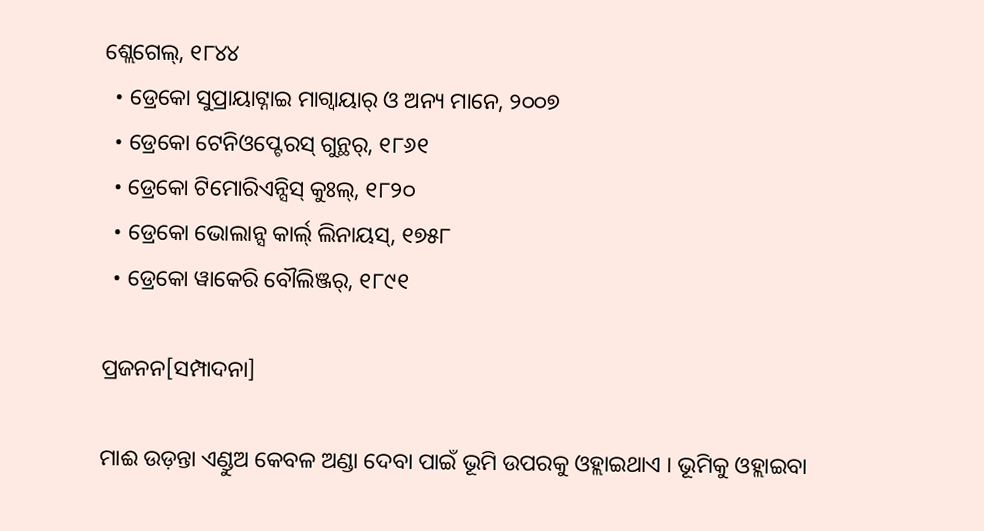ଶ୍ଲେଗେଲ୍, ୧୮୪୪
  • ଡ୍ରେକୋ ସୁପ୍ରାୟାଟ୍ନାଇ ମାଗ୍ୱାୟାର୍ ଓ ଅନ୍ୟ ମାନେ, ୨୦୦୭
  • ଡ୍ରେକୋ ଟେନିଓପ୍ଟେରସ୍ ଗୁନ୍ଥର୍, ୧୮୬୧
  • ଡ୍ରେକୋ ଟିମୋରିଏନ୍ସିସ୍ କୁଃଲ୍, ୧୮୨୦
  • ଡ୍ରେକୋ ଭୋଲାନ୍ସ କାର୍ଲ୍ ଲିନାୟସ୍, ୧୭୫୮
  • ଡ୍ରେକୋ ୱାକେରି ବୌଲିଞ୍ଜର୍, ୧୮୯୧

ପ୍ରଜନନ[ସମ୍ପାଦନା]

ମାଈ ଉଡ଼ନ୍ତା ଏଣ୍ଡୁଅ କେବଳ ଅଣ୍ଡା ଦେବା ପାଇଁ ଭୂମି ଉପରକୁ ଓହ୍ଲାଇଥାଏ । ଭୂମିକୁ ଓହ୍ଲାଇବା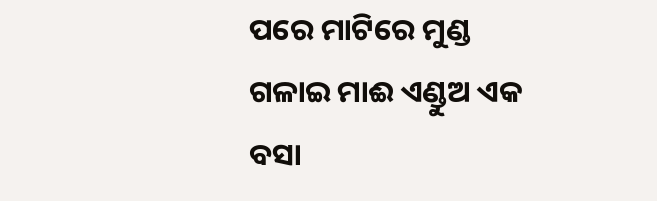ପରେ ମାଟିରେ ମୁଣ୍ଡ ଗଳାଇ ମାଈ ଏଣ୍ଡୁଅ ଏକ ବସା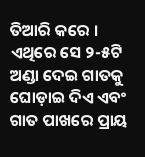ତିଆରି କରେ । ଏଥିରେ ସେ ୨-୫ଟି ଅଣ୍ଡା ଦେଇ ଗାତକୁ ଘୋଡ଼ାଇ ଦିଏ ଏବଂ ଗାତ ପାଖରେ ପ୍ରାୟ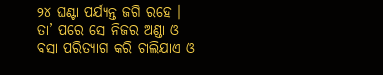୨୪ ଘଣ୍ଟା ପର୍ଯ୍ୟନ୍ତ ଜଗି ରହେ । ତା’ ପରେ ସେ ନିଜର ଅଣ୍ଡା ଓ ବସା ପରିତ୍ୟାଗ କରି ଚାଲିଯାଏ ଓ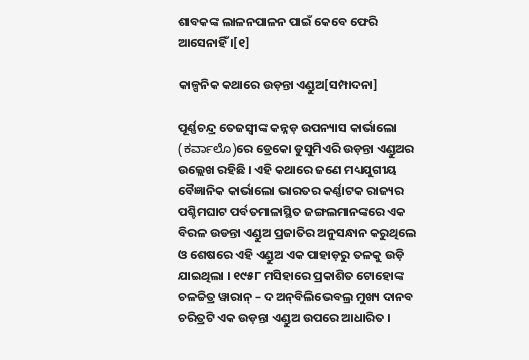ଶାବକଙ୍କ ଲାଳନପାଳନ ପାଇଁ କେବେ ଫେରି ଆସେନାହିଁ ।[୧]

କାଳ୍ପନିକ କଥାରେ ଉଡ଼ନ୍ତା ଏଣ୍ଡୁଅ[ସମ୍ପାଦନା]

ପୂର୍ଣ୍ଣଚନ୍ଦ୍ର ତେଜସ୍ୱୀଙ୍କ କନ୍ନଡ଼ ଉପନ୍ୟାସ କାର୍ଭାଲୋ (ಕರ್ವಾಲೊ)ରେ ଡ୍ରେକୋ ଡୁସୁମିଏରି ଉଡ଼ନ୍ତା ଏଣ୍ଡୁଅର ଉଲ୍ଲେଖ ରହିଛି । ଏହି କଥାରେ ଜଣେ ମଧ୍ୟଯୁଗୀୟ ବୈଜ୍ଞାନିକ କାର୍ଭାଲୋ ଭାରତର କର୍ଣ୍ଣାଟକ ରାଜ୍ୟର ପଶ୍ଚିମଘାଟ ପର୍ବତମାଳାସ୍ଥିତ ଜଙ୍ଗଲମାନଙ୍କରେ ଏକ ବିରଳ ଉଡନ୍ତା ଏଣ୍ଡୁଅ ପ୍ରଜାତିର ଅନୁସନ୍ଧାନ କରୁଥିଲେ ଓ ଶେଷରେ ଏହି ଏଣ୍ଡୁଅ ଏକ ପାହାଡ଼ରୁ ତଳକୁ ଉଡ଼ି ଯାଇଥିଲା । ୧୯୫୮ ମସିହାରେ ପ୍ରକାଶିତ ଟୋହୋଙ୍କ ଚଳଚ୍ଚିତ୍ର ୱାରାନ୍ – ଦ ଅନ୍‍ବିଲିଭେବଲ୍ର ମୁଖ୍ୟ ଦାନବ ଚରିତ୍ରଟି ଏକ ଉଡ଼ନ୍ତା ଏଣ୍ଡୁଅ ଉପରେ ଆଧାରିତ ।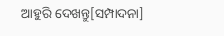ଆହୁରି ଦେଖନ୍ତୁ[ସମ୍ପାଦନା]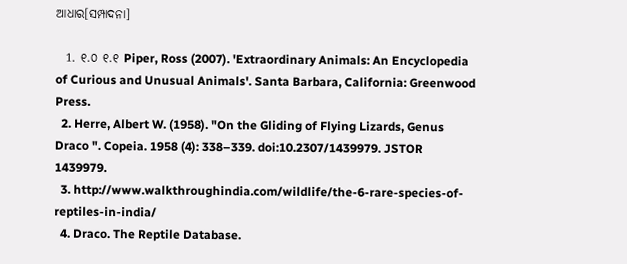ଆଧାର[ସମ୍ପାଦନା]

  1. ୧.୦ ୧.୧ Piper, Ross (2007). 'Extraordinary Animals: An Encyclopedia of Curious and Unusual Animals'. Santa Barbara, California: Greenwood Press.
  2. Herre, Albert W. (1958). "On the Gliding of Flying Lizards, Genus Draco ". Copeia. 1958 (4): 338–339. doi:10.2307/1439979. JSTOR 1439979.
  3. http://www.walkthroughindia.com/wildlife/the-6-rare-species-of-reptiles-in-india/
  4. Draco. The Reptile Database.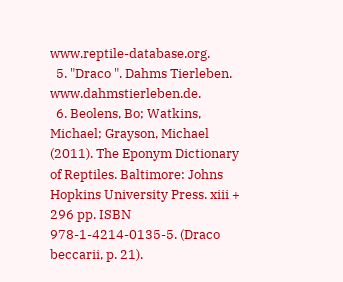www.reptile-database.org.
  5. "Draco ". Dahms Tierleben. www.dahmstierleben.de.
  6. Beolens, Bo; Watkins, Michael; Grayson, Michael (2011). The Eponym Dictionary of Reptiles. Baltimore: Johns Hopkins University Press. xiii + 296 pp. ISBN 978-1-4214-0135-5. (Draco beccarii, p. 21).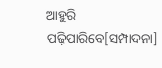ଆହୁରି ପଢ଼ିପାରିବେ[ସମ୍ପାଦନା]